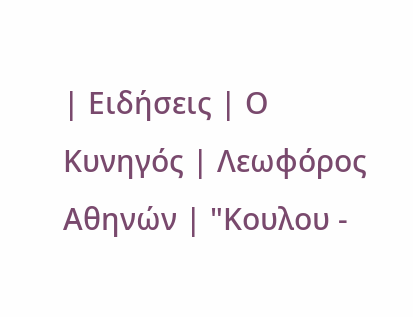| Ειδήσεις | Ο Κυνηγός | Λεωφόρος Αθηνών | "Κουλου -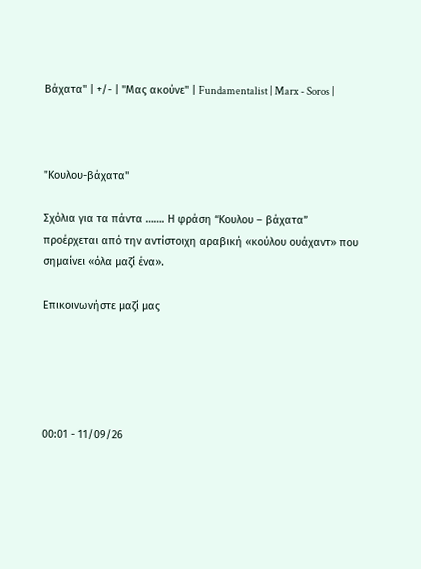Βάχατα" | +/- | "Μας ακούνε" | Fundamentalist | Marx - Soros |



"Kουλου-βάχατα"

Σχόλια για τα πάντα ……. Η φράση “Κουλου – βάχατα” προέρχεται από την αντίστοιχη αραβική «κούλου ουάχαντ» που σημαίνει «όλα μαζί ένα».

Επικοινωνήστε μαζί μας





00:01 - 11/09/26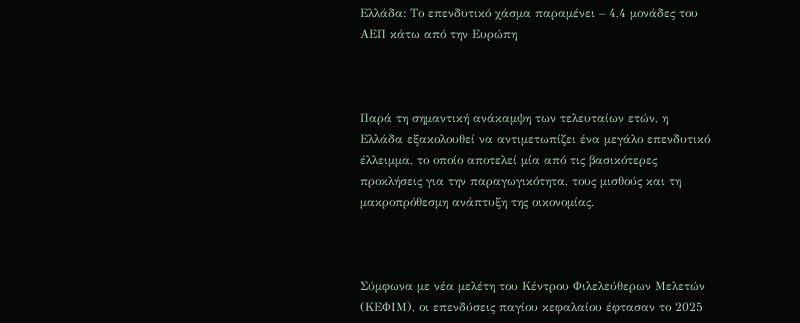Ελλάδα: Το επενδυτικό χάσμα παραμένει – 4,4 μονάδες του ΑΕΠ κάτω από την Ευρώπη



Παρά τη σημαντική ανάκαμψη των τελευταίων ετών, η Ελλάδα εξακολουθεί να αντιμετωπίζει ένα μεγάλο επενδυτικό έλλειμμα, το οποίο αποτελεί μία από τις βασικότερες προκλήσεις για την παραγωγικότητα, τους μισθούς και τη μακροπρόθεσμη ανάπτυξη της οικονομίας.



Σύμφωνα με νέα μελέτη του Κέντρου Φιλελεύθερων Μελετών (ΚΕΦΙΜ), οι επενδύσεις παγίου κεφαλαίου έφτασαν το 2025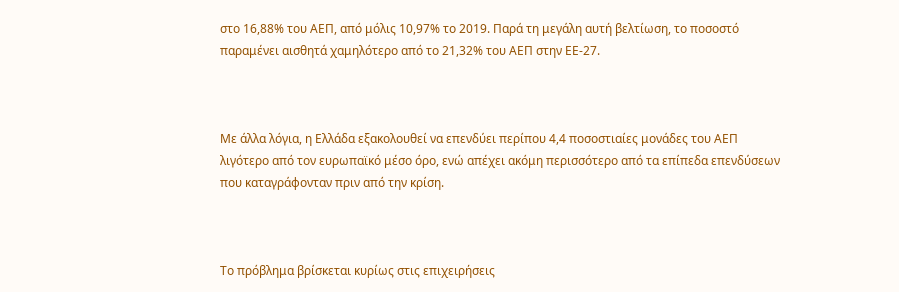στο 16,88% του ΑΕΠ, από μόλις 10,97% το 2019. Παρά τη μεγάλη αυτή βελτίωση, το ποσοστό παραμένει αισθητά χαμηλότερο από το 21,32% του ΑΕΠ στην ΕΕ-27.



Με άλλα λόγια, η Ελλάδα εξακολουθεί να επενδύει περίπου 4,4 ποσοστιαίες μονάδες του ΑΕΠ λιγότερο από τον ευρωπαϊκό μέσο όρο, ενώ απέχει ακόμη περισσότερο από τα επίπεδα επενδύσεων που καταγράφονταν πριν από την κρίση.



Το πρόβλημα βρίσκεται κυρίως στις επιχειρήσεις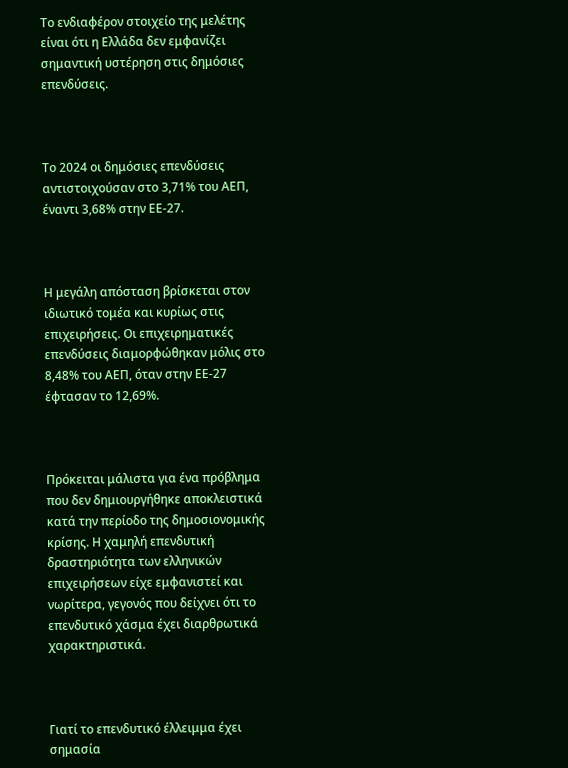Το ενδιαφέρον στοιχείο της μελέτης είναι ότι η Ελλάδα δεν εμφανίζει σημαντική υστέρηση στις δημόσιες επενδύσεις.



Το 2024 οι δημόσιες επενδύσεις αντιστοιχούσαν στο 3,71% του ΑΕΠ, έναντι 3,68% στην ΕΕ-27.



Η μεγάλη απόσταση βρίσκεται στον ιδιωτικό τομέα και κυρίως στις επιχειρήσεις. Οι επιχειρηματικές επενδύσεις διαμορφώθηκαν μόλις στο 8,48% του ΑΕΠ, όταν στην ΕΕ-27 έφτασαν το 12,69%.



Πρόκειται μάλιστα για ένα πρόβλημα που δεν δημιουργήθηκε αποκλειστικά κατά την περίοδο της δημοσιονομικής κρίσης. Η χαμηλή επενδυτική δραστηριότητα των ελληνικών επιχειρήσεων είχε εμφανιστεί και νωρίτερα, γεγονός που δείχνει ότι το επενδυτικό χάσμα έχει διαρθρωτικά χαρακτηριστικά.



Γιατί το επενδυτικό έλλειμμα έχει σημασία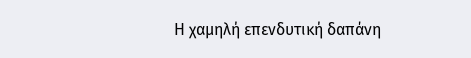Η χαμηλή επενδυτική δαπάνη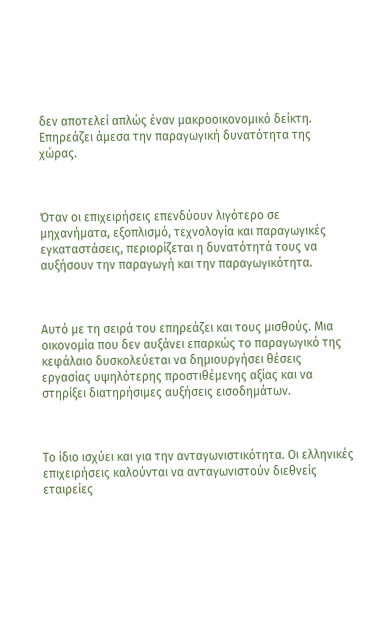δεν αποτελεί απλώς έναν μακροοικονομικό δείκτη. Επηρεάζει άμεσα την παραγωγική δυνατότητα της χώρας.



Όταν οι επιχειρήσεις επενδύουν λιγότερο σε μηχανήματα, εξοπλισμό, τεχνολογία και παραγωγικές εγκαταστάσεις, περιορίζεται η δυνατότητά τους να αυξήσουν την παραγωγή και την παραγωγικότητα.



Αυτό με τη σειρά του επηρεάζει και τους μισθούς. Μια οικονομία που δεν αυξάνει επαρκώς το παραγωγικό της κεφάλαιο δυσκολεύεται να δημιουργήσει θέσεις εργασίας υψηλότερης προστιθέμενης αξίας και να στηρίξει διατηρήσιμες αυξήσεις εισοδημάτων.



Το ίδιο ισχύει και για την ανταγωνιστικότητα. Οι ελληνικές επιχειρήσεις καλούνται να ανταγωνιστούν διεθνείς εταιρείες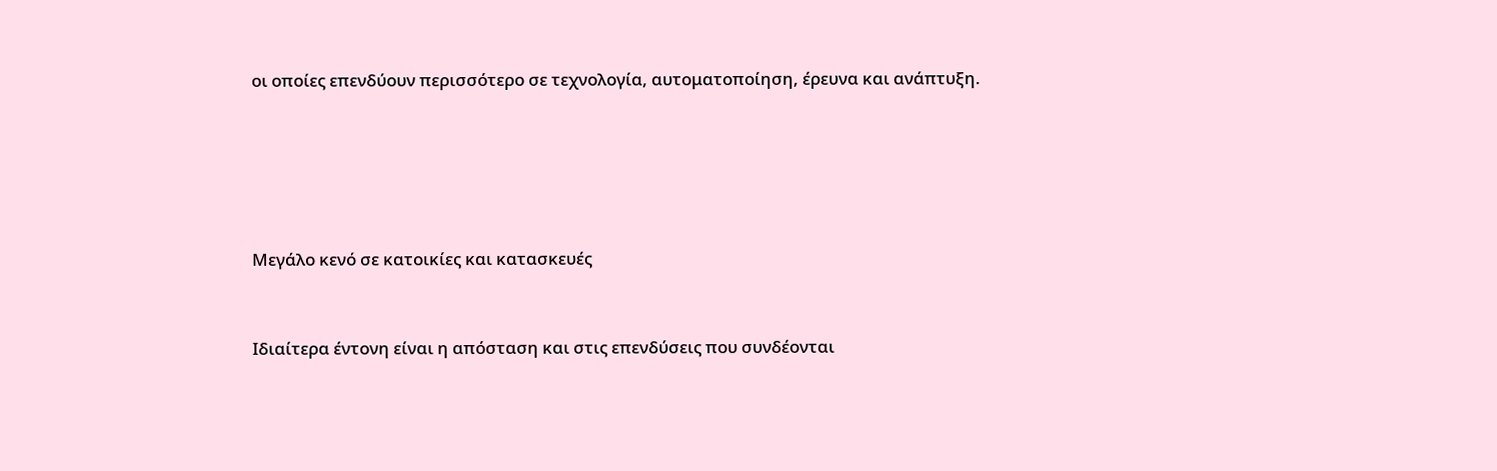οι οποίες επενδύουν περισσότερο σε τεχνολογία, αυτοματοποίηση, έρευνα και ανάπτυξη.







Μεγάλο κενό σε κατοικίες και κατασκευές



Ιδιαίτερα έντονη είναι η απόσταση και στις επενδύσεις που συνδέονται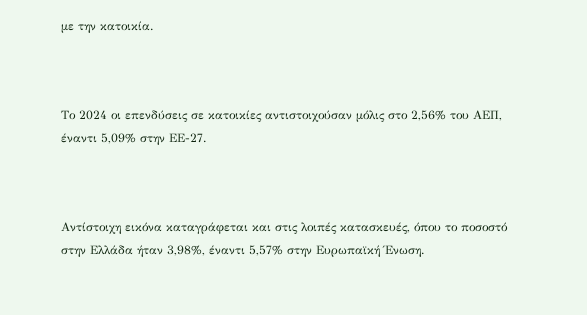με την κατοικία.



Το 2024 οι επενδύσεις σε κατοικίες αντιστοιχούσαν μόλις στο 2,56% του ΑΕΠ, έναντι 5,09% στην ΕΕ-27.



Αντίστοιχη εικόνα καταγράφεται και στις λοιπές κατασκευές, όπου το ποσοστό στην Ελλάδα ήταν 3,98%, έναντι 5,57% στην Ευρωπαϊκή Ένωση.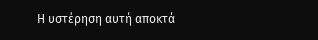Η υστέρηση αυτή αποκτά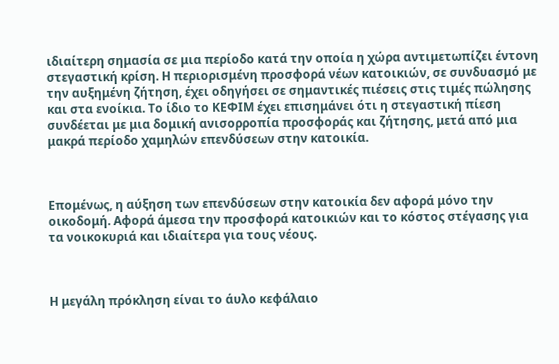ιδιαίτερη σημασία σε μια περίοδο κατά την οποία η χώρα αντιμετωπίζει έντονη στεγαστική κρίση. Η περιορισμένη προσφορά νέων κατοικιών, σε συνδυασμό με την αυξημένη ζήτηση, έχει οδηγήσει σε σημαντικές πιέσεις στις τιμές πώλησης και στα ενοίκια. Το ίδιο το ΚΕΦΙΜ έχει επισημάνει ότι η στεγαστική πίεση συνδέεται με μια δομική ανισορροπία προσφοράς και ζήτησης, μετά από μια μακρά περίοδο χαμηλών επενδύσεων στην κατοικία.



Επομένως, η αύξηση των επενδύσεων στην κατοικία δεν αφορά μόνο την οικοδομή. Αφορά άμεσα την προσφορά κατοικιών και το κόστος στέγασης για τα νοικοκυριά και ιδιαίτερα για τους νέους.



Η μεγάλη πρόκληση είναι το άυλο κεφάλαιο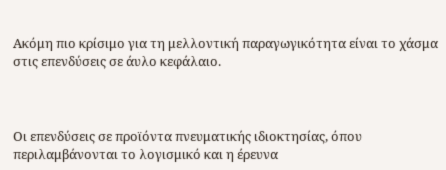Ακόμη πιο κρίσιμο για τη μελλοντική παραγωγικότητα είναι το χάσμα στις επενδύσεις σε άυλο κεφάλαιο.



Οι επενδύσεις σε προϊόντα πνευματικής ιδιοκτησίας, όπου περιλαμβάνονται το λογισμικό και η έρευνα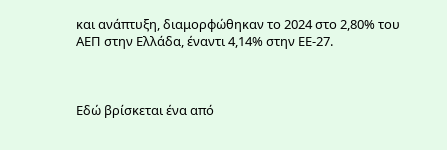και ανάπτυξη, διαμορφώθηκαν το 2024 στο 2,80% του ΑΕΠ στην Ελλάδα, έναντι 4,14% στην ΕΕ-27.



Εδώ βρίσκεται ένα από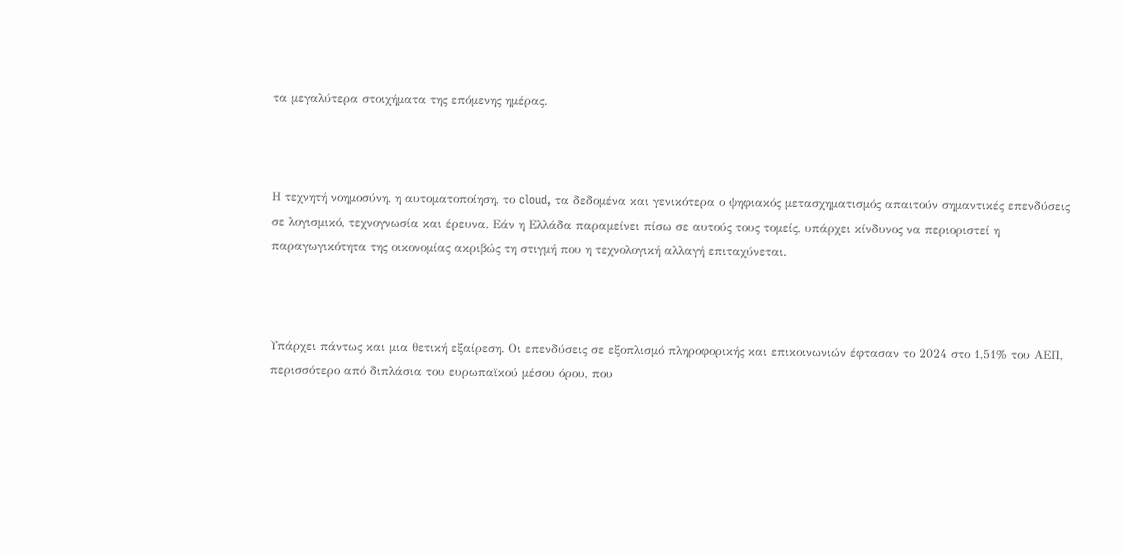τα μεγαλύτερα στοιχήματα της επόμενης ημέρας.



Η τεχνητή νοημοσύνη, η αυτοματοποίηση, το cloud, τα δεδομένα και γενικότερα ο ψηφιακός μετασχηματισμός απαιτούν σημαντικές επενδύσεις σε λογισμικό, τεχνογνωσία και έρευνα. Εάν η Ελλάδα παραμείνει πίσω σε αυτούς τους τομείς, υπάρχει κίνδυνος να περιοριστεί η παραγωγικότητα της οικονομίας ακριβώς τη στιγμή που η τεχνολογική αλλαγή επιταχύνεται.



Υπάρχει πάντως και μια θετική εξαίρεση. Οι επενδύσεις σε εξοπλισμό πληροφορικής και επικοινωνιών έφτασαν το 2024 στο 1,51% του ΑΕΠ, περισσότερο από διπλάσια του ευρωπαϊκού μέσου όρου, που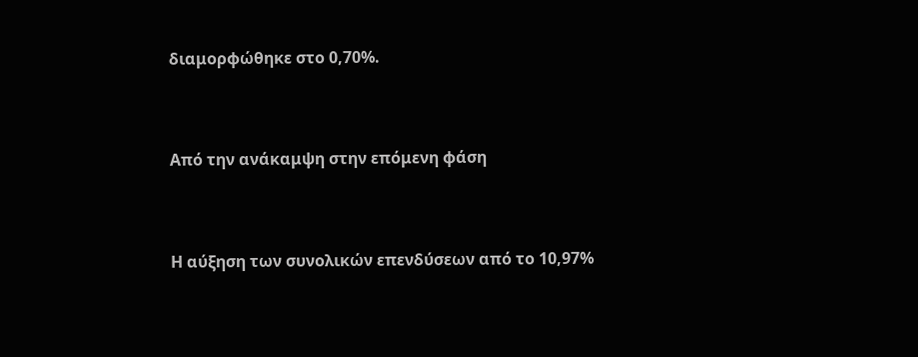διαμορφώθηκε στο 0,70%.



Από την ανάκαμψη στην επόμενη φάση



Η αύξηση των συνολικών επενδύσεων από το 10,97%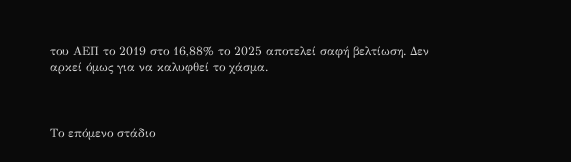του ΑΕΠ το 2019 στο 16,88% το 2025 αποτελεί σαφή βελτίωση. Δεν αρκεί όμως για να καλυφθεί το χάσμα.



Το επόμενο στάδιο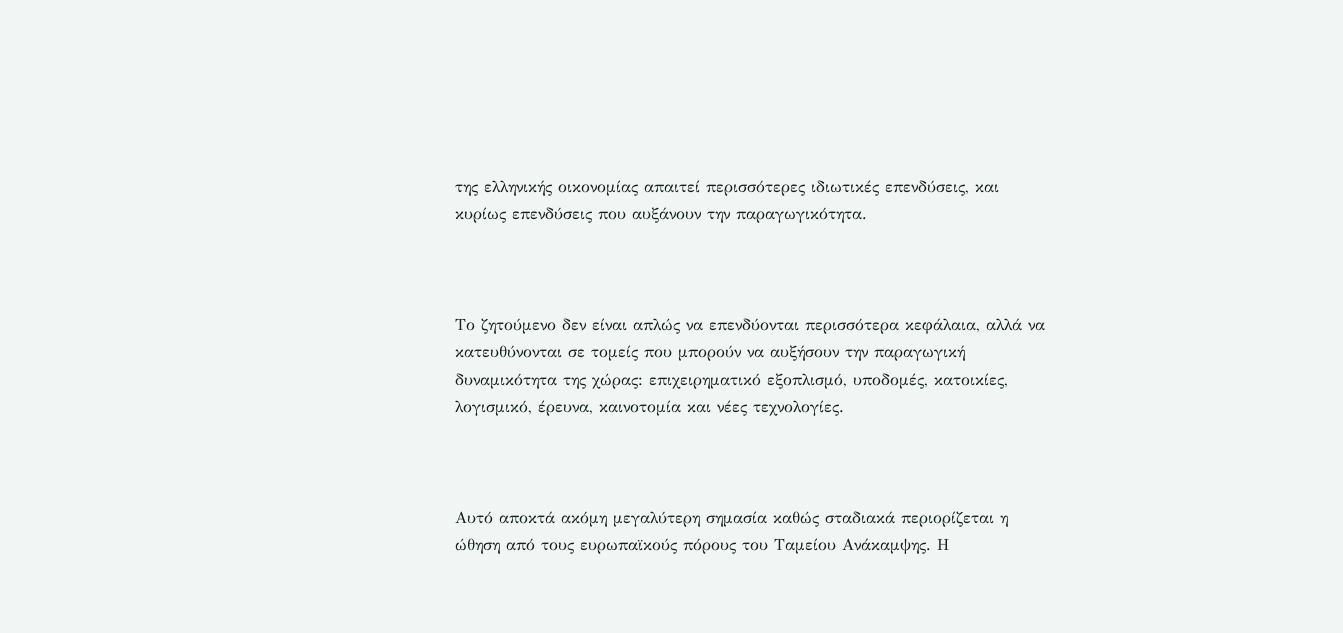της ελληνικής οικονομίας απαιτεί περισσότερες ιδιωτικές επενδύσεις, και κυρίως επενδύσεις που αυξάνουν την παραγωγικότητα.



Το ζητούμενο δεν είναι απλώς να επενδύονται περισσότερα κεφάλαια, αλλά να κατευθύνονται σε τομείς που μπορούν να αυξήσουν την παραγωγική δυναμικότητα της χώρας: επιχειρηματικό εξοπλισμό, υποδομές, κατοικίες, λογισμικό, έρευνα, καινοτομία και νέες τεχνολογίες.



Αυτό αποκτά ακόμη μεγαλύτερη σημασία καθώς σταδιακά περιορίζεται η ώθηση από τους ευρωπαϊκούς πόρους του Ταμείου Ανάκαμψης. Η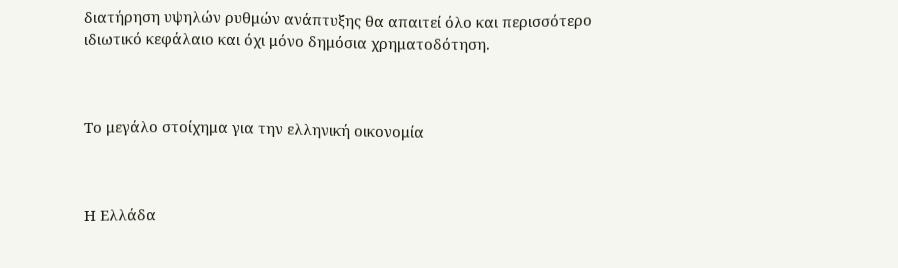διατήρηση υψηλών ρυθμών ανάπτυξης θα απαιτεί όλο και περισσότερο ιδιωτικό κεφάλαιο και όχι μόνο δημόσια χρηματοδότηση.



Το μεγάλο στοίχημα για την ελληνική οικονομία



Η Ελλάδα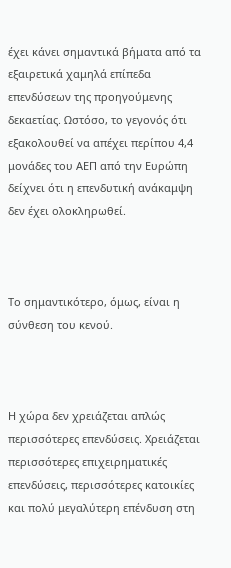έχει κάνει σημαντικά βήματα από τα εξαιρετικά χαμηλά επίπεδα επενδύσεων της προηγούμενης δεκαετίας. Ωστόσο, το γεγονός ότι εξακολουθεί να απέχει περίπου 4,4 μονάδες του ΑΕΠ από την Ευρώπη δείχνει ότι η επενδυτική ανάκαμψη δεν έχει ολοκληρωθεί.



Το σημαντικότερο, όμως, είναι η σύνθεση του κενού.



Η χώρα δεν χρειάζεται απλώς περισσότερες επενδύσεις. Χρειάζεται περισσότερες επιχειρηματικές επενδύσεις, περισσότερες κατοικίες και πολύ μεγαλύτερη επένδυση στη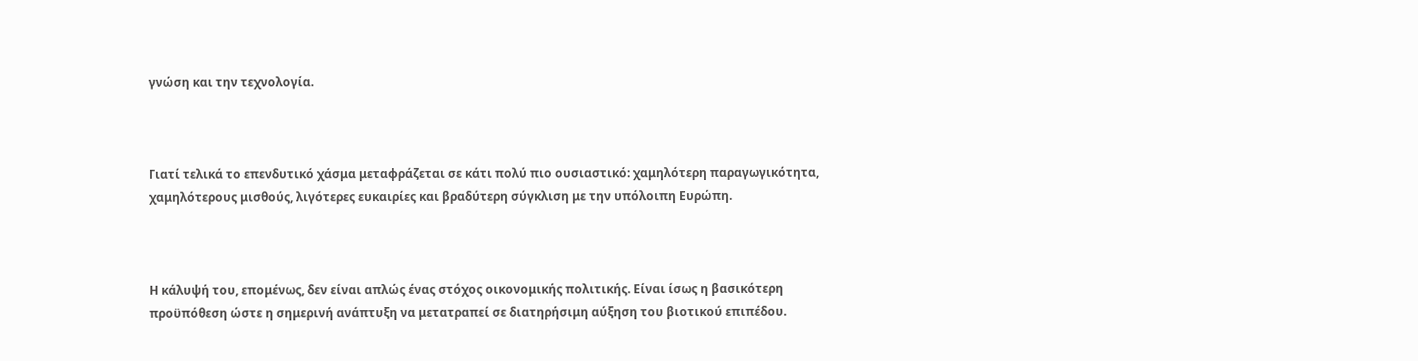γνώση και την τεχνολογία.



Γιατί τελικά το επενδυτικό χάσμα μεταφράζεται σε κάτι πολύ πιο ουσιαστικό: χαμηλότερη παραγωγικότητα, χαμηλότερους μισθούς, λιγότερες ευκαιρίες και βραδύτερη σύγκλιση με την υπόλοιπη Ευρώπη.



Η κάλυψή του, επομένως, δεν είναι απλώς ένας στόχος οικονομικής πολιτικής. Είναι ίσως η βασικότερη προϋπόθεση ώστε η σημερινή ανάπτυξη να μετατραπεί σε διατηρήσιμη αύξηση του βιοτικού επιπέδου.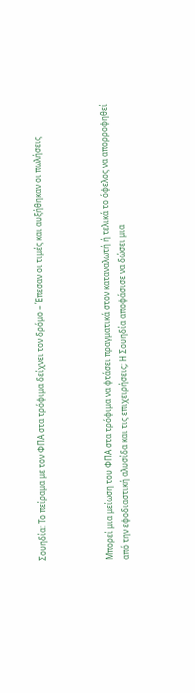Σουηδία: Το πείραμα με τον ΦΠΑ στα τρόφιμα δείχνει τον δρόμο – Έπεσαν οι τιμές και αυξήθηκαν οι πωλήσεις



Μπορεί μια μείωση του ΦΠΑ στα τρόφιμα να φτάσει πραγματικά στον καταναλωτή ή τελικά το όφελος να απορροφηθεί από την εφοδιαστική αλυσίδα και τις επιχειρήσεις; Η Σουηδία αποφάσισε να δώσει μια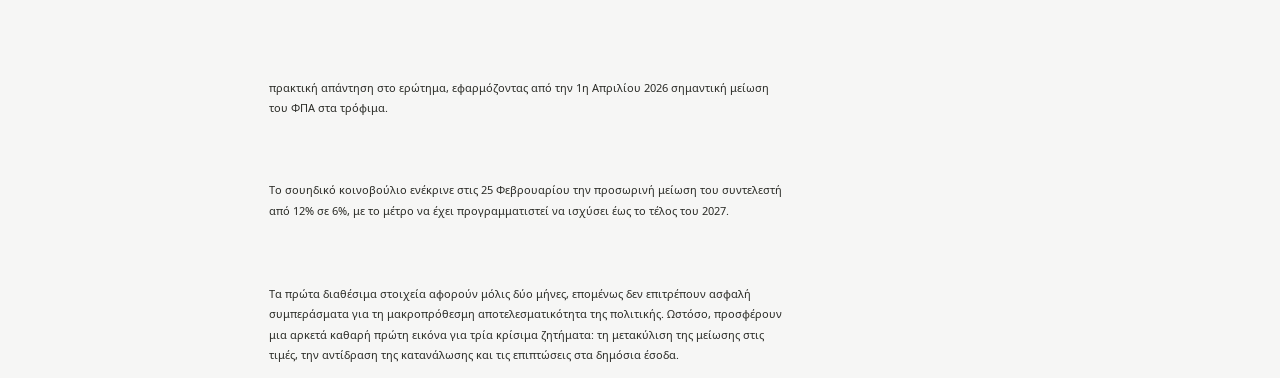πρακτική απάντηση στο ερώτημα, εφαρμόζοντας από την 1η Απριλίου 2026 σημαντική μείωση του ΦΠΑ στα τρόφιμα.



Το σουηδικό κοινοβούλιο ενέκρινε στις 25 Φεβρουαρίου την προσωρινή μείωση του συντελεστή από 12% σε 6%, με το μέτρο να έχει προγραμματιστεί να ισχύσει έως το τέλος του 2027.



Τα πρώτα διαθέσιμα στοιχεία αφορούν μόλις δύο μήνες, επομένως δεν επιτρέπουν ασφαλή συμπεράσματα για τη μακροπρόθεσμη αποτελεσματικότητα της πολιτικής. Ωστόσο, προσφέρουν μια αρκετά καθαρή πρώτη εικόνα για τρία κρίσιμα ζητήματα: τη μετακύλιση της μείωσης στις τιμές, την αντίδραση της κατανάλωσης και τις επιπτώσεις στα δημόσια έσοδα.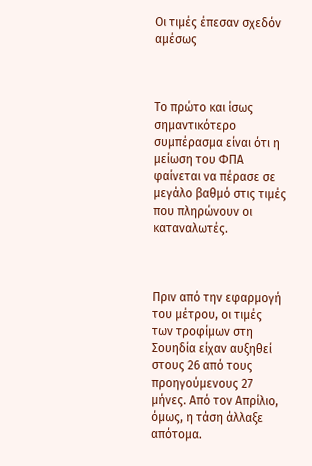Οι τιμές έπεσαν σχεδόν αμέσως



Το πρώτο και ίσως σημαντικότερο συμπέρασμα είναι ότι η μείωση του ΦΠΑ φαίνεται να πέρασε σε μεγάλο βαθμό στις τιμές που πληρώνουν οι καταναλωτές.



Πριν από την εφαρμογή του μέτρου, οι τιμές των τροφίμων στη Σουηδία είχαν αυξηθεί στους 26 από τους προηγούμενους 27 μήνες. Από τον Απρίλιο, όμως, η τάση άλλαξε απότομα.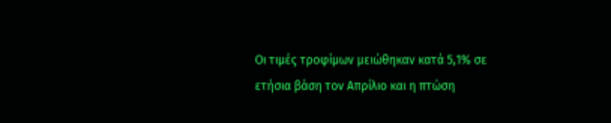Οι τιμές τροφίμων μειώθηκαν κατά 5,1% σε ετήσια βάση τον Απρίλιο και η πτώση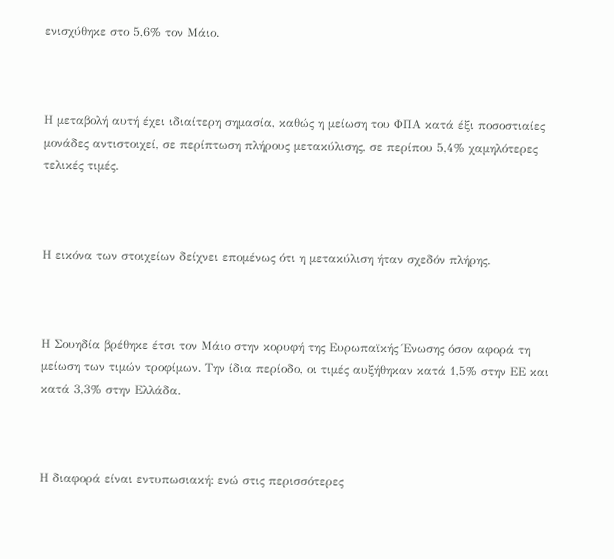ενισχύθηκε στο 5,6% τον Μάιο.



Η μεταβολή αυτή έχει ιδιαίτερη σημασία, καθώς η μείωση του ΦΠΑ κατά έξι ποσοστιαίες μονάδες αντιστοιχεί, σε περίπτωση πλήρους μετακύλισης, σε περίπου 5,4% χαμηλότερες τελικές τιμές.



Η εικόνα των στοιχείων δείχνει επομένως ότι η μετακύλιση ήταν σχεδόν πλήρης.



Η Σουηδία βρέθηκε έτσι τον Μάιο στην κορυφή της Ευρωπαϊκής Ένωσης όσον αφορά τη μείωση των τιμών τροφίμων. Την ίδια περίοδο, οι τιμές αυξήθηκαν κατά 1,5% στην ΕΕ και κατά 3,3% στην Ελλάδα.



Η διαφορά είναι εντυπωσιακή: ενώ στις περισσότερες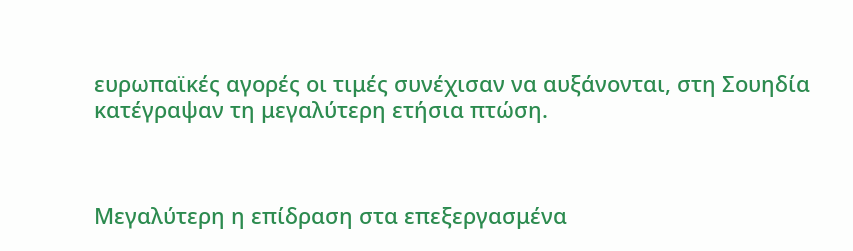ευρωπαϊκές αγορές οι τιμές συνέχισαν να αυξάνονται, στη Σουηδία κατέγραψαν τη μεγαλύτερη ετήσια πτώση.



Μεγαλύτερη η επίδραση στα επεξεργασμένα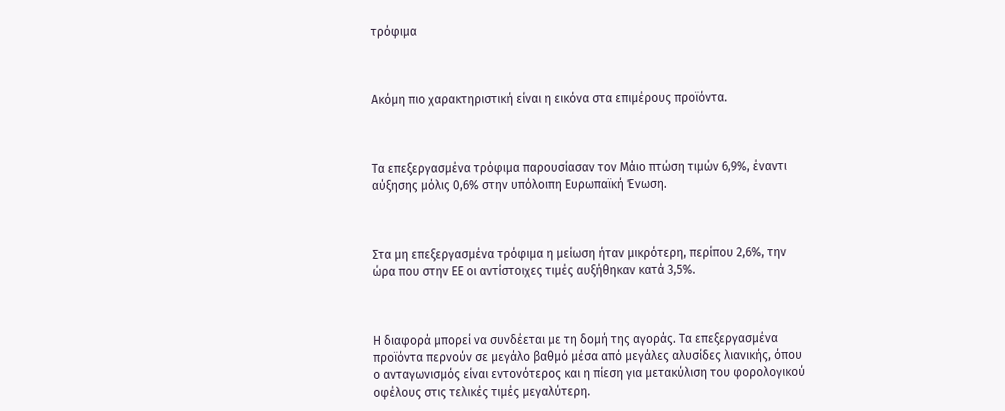τρόφιμα



Ακόμη πιο χαρακτηριστική είναι η εικόνα στα επιμέρους προϊόντα.



Τα επεξεργασμένα τρόφιμα παρουσίασαν τον Μάιο πτώση τιμών 6,9%, έναντι αύξησης μόλις 0,6% στην υπόλοιπη Ευρωπαϊκή Ένωση.



Στα μη επεξεργασμένα τρόφιμα η μείωση ήταν μικρότερη, περίπου 2,6%, την ώρα που στην ΕΕ οι αντίστοιχες τιμές αυξήθηκαν κατά 3,5%.



Η διαφορά μπορεί να συνδέεται με τη δομή της αγοράς. Τα επεξεργασμένα προϊόντα περνούν σε μεγάλο βαθμό μέσα από μεγάλες αλυσίδες λιανικής, όπου ο ανταγωνισμός είναι εντονότερος και η πίεση για μετακύλιση του φορολογικού οφέλους στις τελικές τιμές μεγαλύτερη.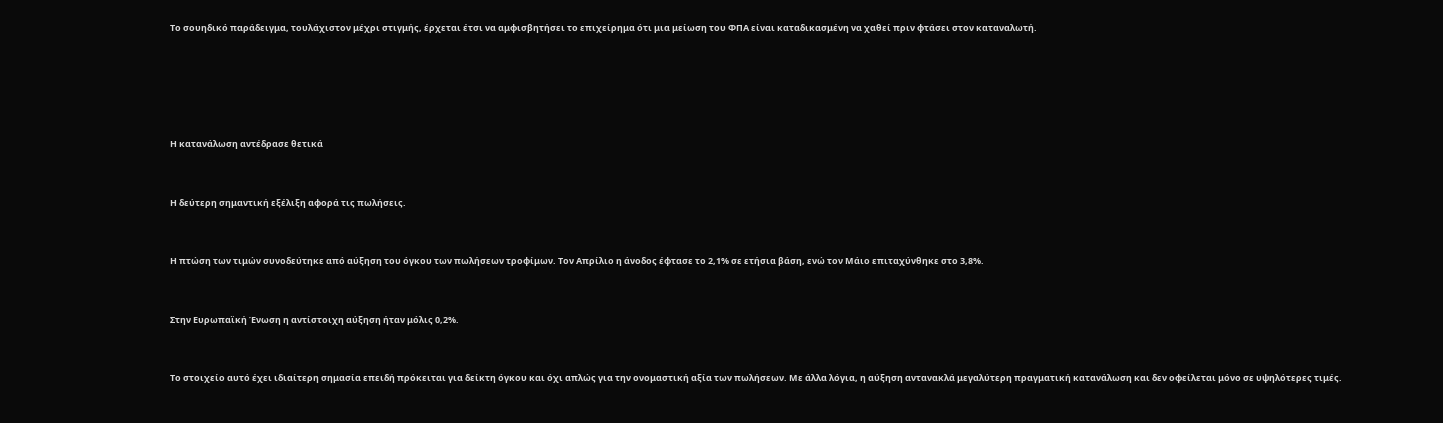Το σουηδικό παράδειγμα, τουλάχιστον μέχρι στιγμής, έρχεται έτσι να αμφισβητήσει το επιχείρημα ότι μια μείωση του ΦΠΑ είναι καταδικασμένη να χαθεί πριν φτάσει στον καταναλωτή.







Η κατανάλωση αντέδρασε θετικά



Η δεύτερη σημαντική εξέλιξη αφορά τις πωλήσεις.



Η πτώση των τιμών συνοδεύτηκε από αύξηση του όγκου των πωλήσεων τροφίμων. Τον Απρίλιο η άνοδος έφτασε το 2,1% σε ετήσια βάση, ενώ τον Μάιο επιταχύνθηκε στο 3,8%.



Στην Ευρωπαϊκή Ένωση η αντίστοιχη αύξηση ήταν μόλις 0,2%.



Το στοιχείο αυτό έχει ιδιαίτερη σημασία επειδή πρόκειται για δείκτη όγκου και όχι απλώς για την ονομαστική αξία των πωλήσεων. Με άλλα λόγια, η αύξηση αντανακλά μεγαλύτερη πραγματική κατανάλωση και δεν οφείλεται μόνο σε υψηλότερες τιμές.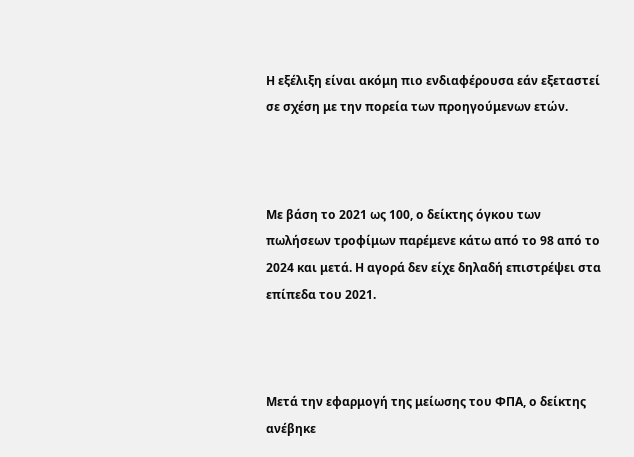Η εξέλιξη είναι ακόμη πιο ενδιαφέρουσα εάν εξεταστεί σε σχέση με την πορεία των προηγούμενων ετών.



Με βάση το 2021 ως 100, ο δείκτης όγκου των πωλήσεων τροφίμων παρέμενε κάτω από το 98 από το 2024 και μετά. Η αγορά δεν είχε δηλαδή επιστρέψει στα επίπεδα του 2021.



Μετά την εφαρμογή της μείωσης του ΦΠΑ, ο δείκτης ανέβηκε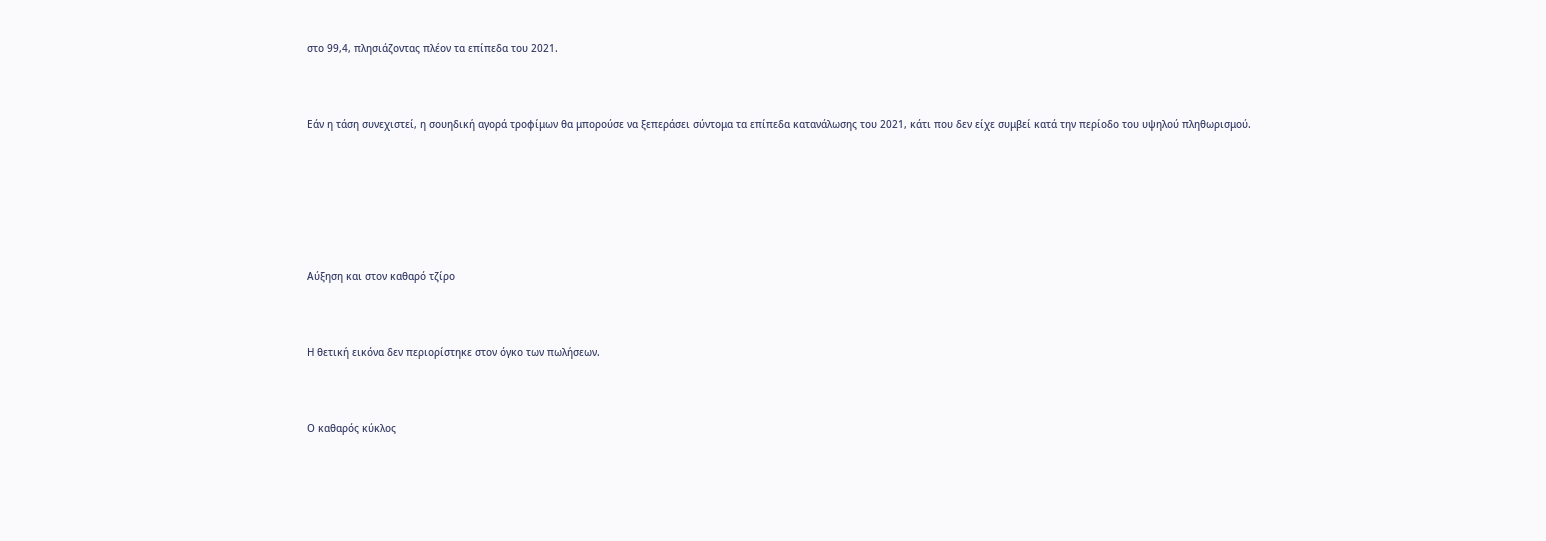στο 99,4, πλησιάζοντας πλέον τα επίπεδα του 2021.



Εάν η τάση συνεχιστεί, η σουηδική αγορά τροφίμων θα μπορούσε να ξεπεράσει σύντομα τα επίπεδα κατανάλωσης του 2021, κάτι που δεν είχε συμβεί κατά την περίοδο του υψηλού πληθωρισμού.







Αύξηση και στον καθαρό τζίρο



Η θετική εικόνα δεν περιορίστηκε στον όγκο των πωλήσεων.



Ο καθαρός κύκλος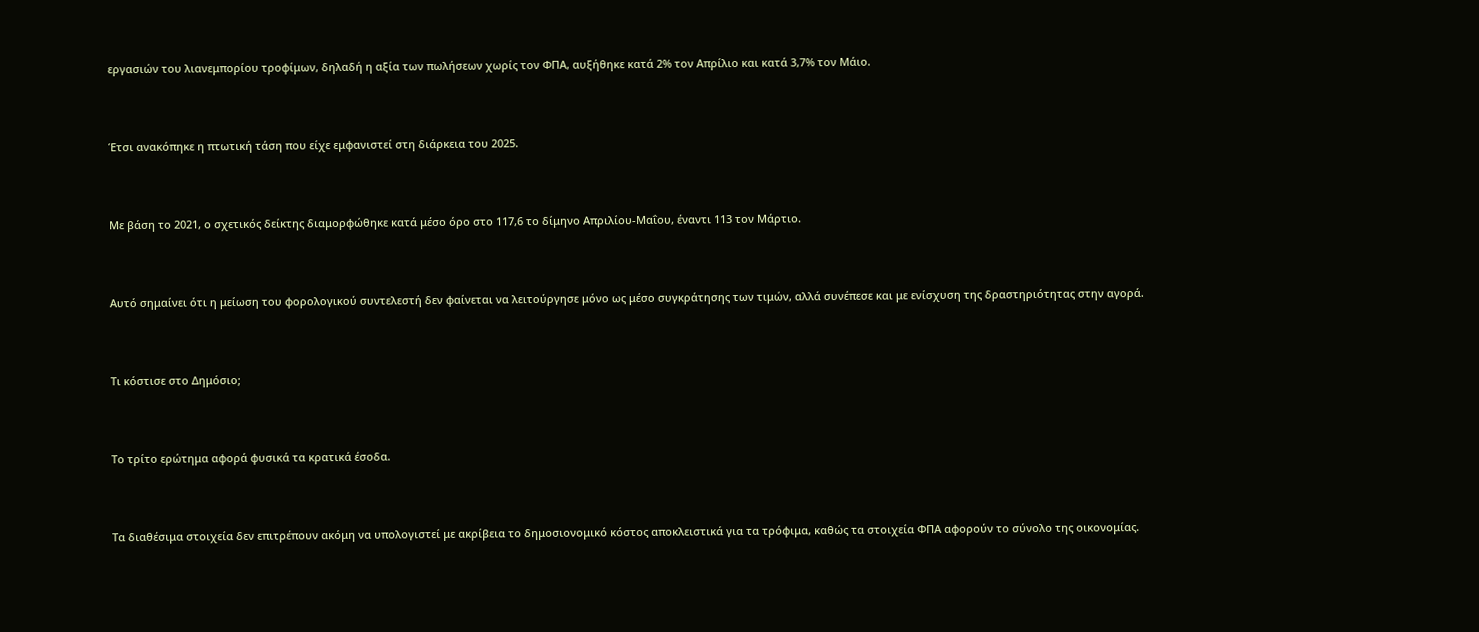εργασιών του λιανεμπορίου τροφίμων, δηλαδή η αξία των πωλήσεων χωρίς τον ΦΠΑ, αυξήθηκε κατά 2% τον Απρίλιο και κατά 3,7% τον Μάιο.



Έτσι ανακόπηκε η πτωτική τάση που είχε εμφανιστεί στη διάρκεια του 2025.



Με βάση το 2021, ο σχετικός δείκτης διαμορφώθηκε κατά μέσο όρο στο 117,6 το δίμηνο Απριλίου-Μαΐου, έναντι 113 τον Μάρτιο.



Αυτό σημαίνει ότι η μείωση του φορολογικού συντελεστή δεν φαίνεται να λειτούργησε μόνο ως μέσο συγκράτησης των τιμών, αλλά συνέπεσε και με ενίσχυση της δραστηριότητας στην αγορά.



Τι κόστισε στο Δημόσιο;



Το τρίτο ερώτημα αφορά φυσικά τα κρατικά έσοδα.



Τα διαθέσιμα στοιχεία δεν επιτρέπουν ακόμη να υπολογιστεί με ακρίβεια το δημοσιονομικό κόστος αποκλειστικά για τα τρόφιμα, καθώς τα στοιχεία ΦΠΑ αφορούν το σύνολο της οικονομίας.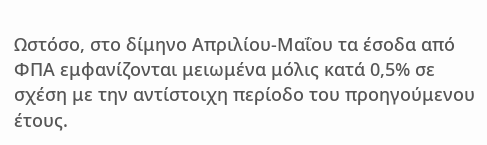Ωστόσο, στο δίμηνο Απριλίου-Μαΐου τα έσοδα από ΦΠΑ εμφανίζονται μειωμένα μόλις κατά 0,5% σε σχέση με την αντίστοιχη περίοδο του προηγούμενου έτους.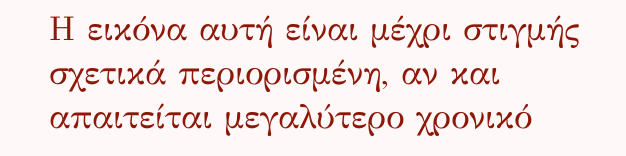Η εικόνα αυτή είναι μέχρι στιγμής σχετικά περιορισμένη, αν και απαιτείται μεγαλύτερο χρονικό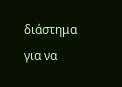διάστημα για να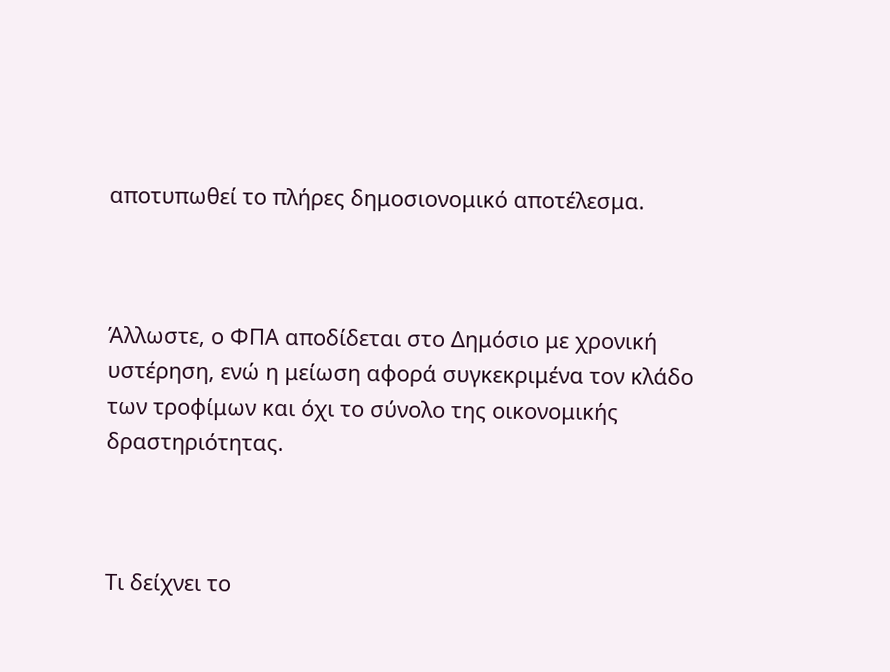αποτυπωθεί το πλήρες δημοσιονομικό αποτέλεσμα.



Άλλωστε, ο ΦΠΑ αποδίδεται στο Δημόσιο με χρονική υστέρηση, ενώ η μείωση αφορά συγκεκριμένα τον κλάδο των τροφίμων και όχι το σύνολο της οικονομικής δραστηριότητας.



Τι δείχνει το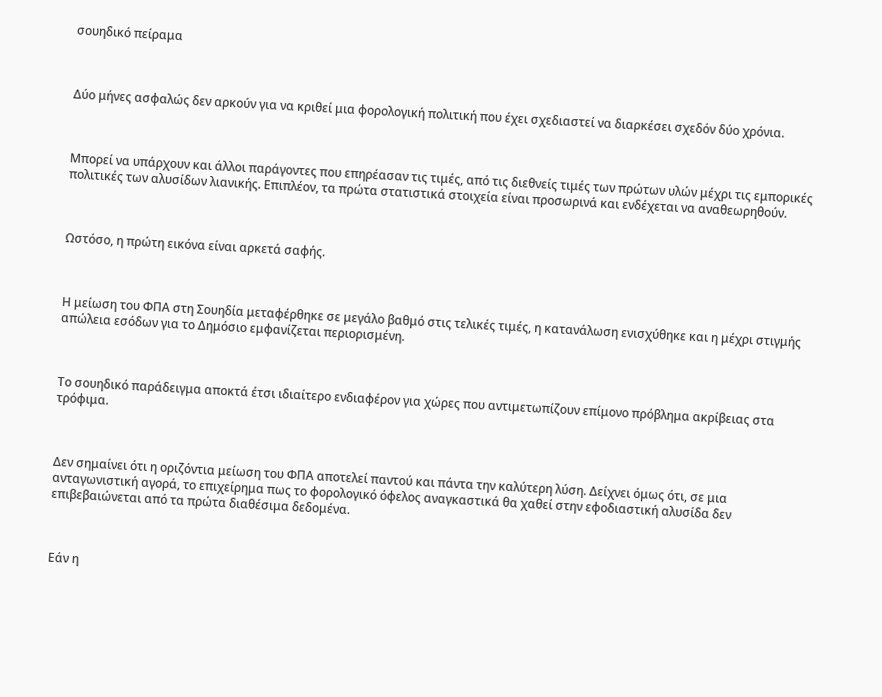σουηδικό πείραμα



Δύο μήνες ασφαλώς δεν αρκούν για να κριθεί μια φορολογική πολιτική που έχει σχεδιαστεί να διαρκέσει σχεδόν δύο χρόνια.



Μπορεί να υπάρχουν και άλλοι παράγοντες που επηρέασαν τις τιμές, από τις διεθνείς τιμές των πρώτων υλών μέχρι τις εμπορικές πολιτικές των αλυσίδων λιανικής. Επιπλέον, τα πρώτα στατιστικά στοιχεία είναι προσωρινά και ενδέχεται να αναθεωρηθούν.



Ωστόσο, η πρώτη εικόνα είναι αρκετά σαφής.



Η μείωση του ΦΠΑ στη Σουηδία μεταφέρθηκε σε μεγάλο βαθμό στις τελικές τιμές, η κατανάλωση ενισχύθηκε και η μέχρι στιγμής απώλεια εσόδων για το Δημόσιο εμφανίζεται περιορισμένη.



Το σουηδικό παράδειγμα αποκτά έτσι ιδιαίτερο ενδιαφέρον για χώρες που αντιμετωπίζουν επίμονο πρόβλημα ακρίβειας στα τρόφιμα.



Δεν σημαίνει ότι η οριζόντια μείωση του ΦΠΑ αποτελεί παντού και πάντα την καλύτερη λύση. Δείχνει όμως ότι, σε μια ανταγωνιστική αγορά, το επιχείρημα πως το φορολογικό όφελος αναγκαστικά θα χαθεί στην εφοδιαστική αλυσίδα δεν επιβεβαιώνεται από τα πρώτα διαθέσιμα δεδομένα.



Εάν η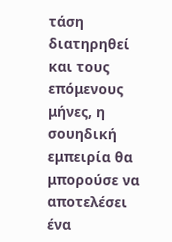τάση διατηρηθεί και τους επόμενους μήνες, η σουηδική εμπειρία θα μπορούσε να αποτελέσει ένα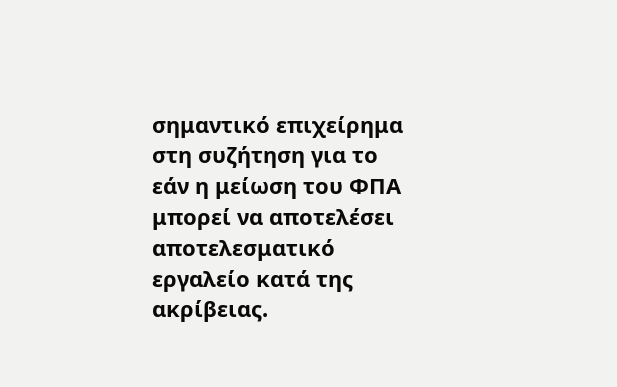σημαντικό επιχείρημα στη συζήτηση για το εάν η μείωση του ΦΠΑ μπορεί να αποτελέσει αποτελεσματικό εργαλείο κατά της ακρίβειας.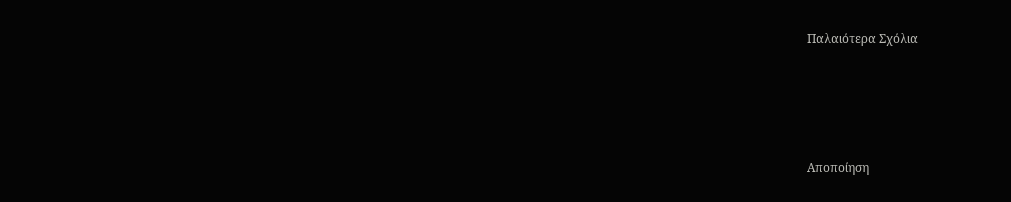Παλαιότερα Σχόλια




Αποποίηση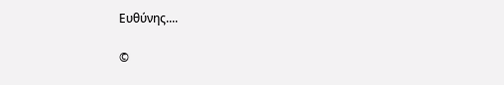Ευθύνης....

©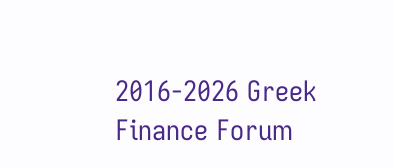2016-2026 Greek Finance Forum